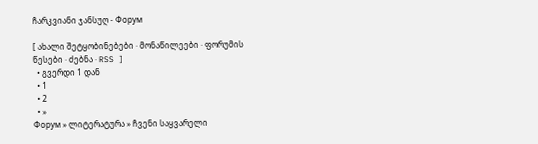ჩარკვიანი ჯანსუღ - Форум

[ ახალი შეტყობინებები · მონაწილეები · ფორუმის წესები · ძებნა · RSS ]
  • გვერდი 1 დან
  • 1
  • 2
  • »
Форум » ლიტერატურა » ჩვენი საყვარელი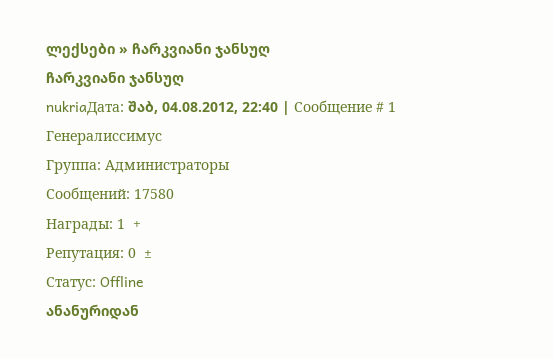ლექსები » ჩარკვიანი ჯანსუღ
ჩარკვიანი ჯანსუღ
nukriaДата: შაბ, 04.08.2012, 22:40 | Сообщение # 1
Генералиссимус
Группа: Администраторы
Сообщений: 17580
Награды: 1  +
Репутация: 0  ±
Статус: Offline
ანანურიდან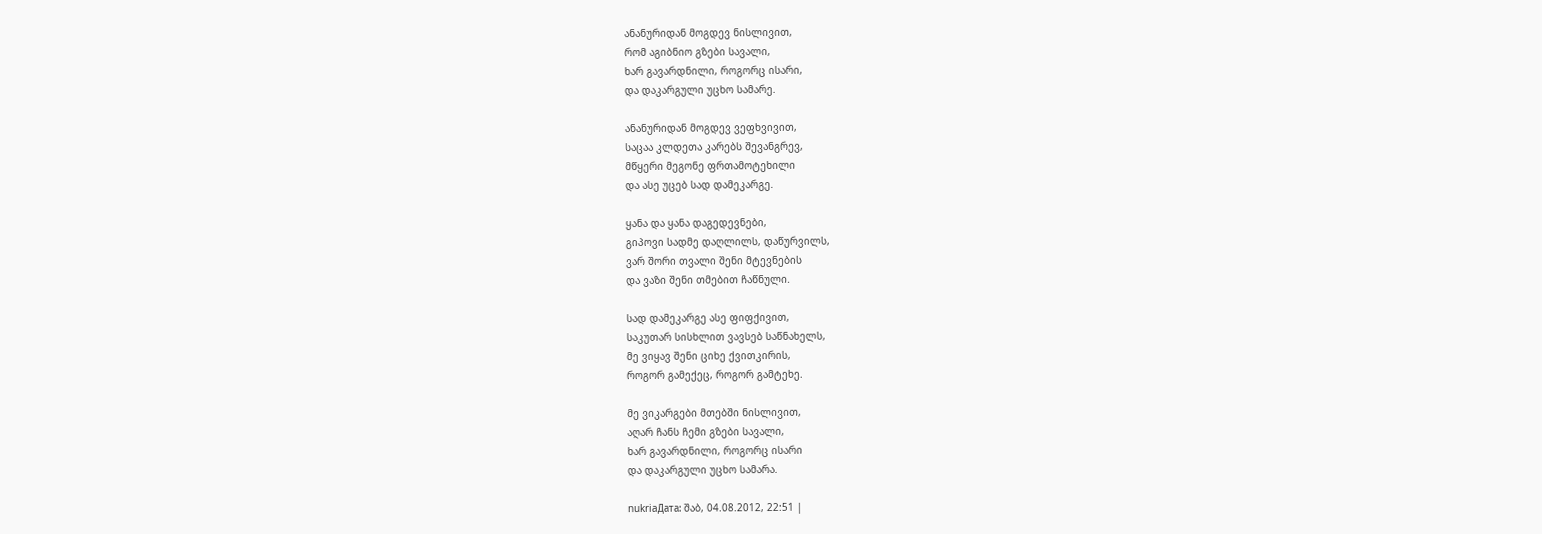ანანურიდან მოგდევ ნისლივით,
რომ აგიბნიო გზები სავალი,
ხარ გავარდნილი, როგორც ისარი,
და დაკარგული უცხო სამარე.

ანანურიდან მოგდევ ვეფხვივით,
საცაა კლდეთა კარებს შევანგრევ,
მწყერი მეგონე ფრთამოტეხილი
და ასე უცებ სად დამეკარგე.

ყანა და ყანა დაგედევნები,
გიპოვი სადმე დაღლილს, დაწურვილს,
ვარ შორი თვალი შენი მტევნების
და ვაზი შენი თმებით ჩაწნული.

სად დამეკარგე ასე ფიფქივით,
საკუთარ სისხლით ვავსებ საწნახელს,
მე ვიყავ შენი ციხე ქვითკირის,
როგორ გამექეც, როგორ გამტეხე.

მე ვიკარგები მთებში ნისლივით,
აღარ ჩანს ჩემი გზები სავალი,
ხარ გავარდნილი, როგორც ისარი
და დაკარგული უცხო სამარა.

nukriaДата: შაბ, 04.08.2012, 22:51 |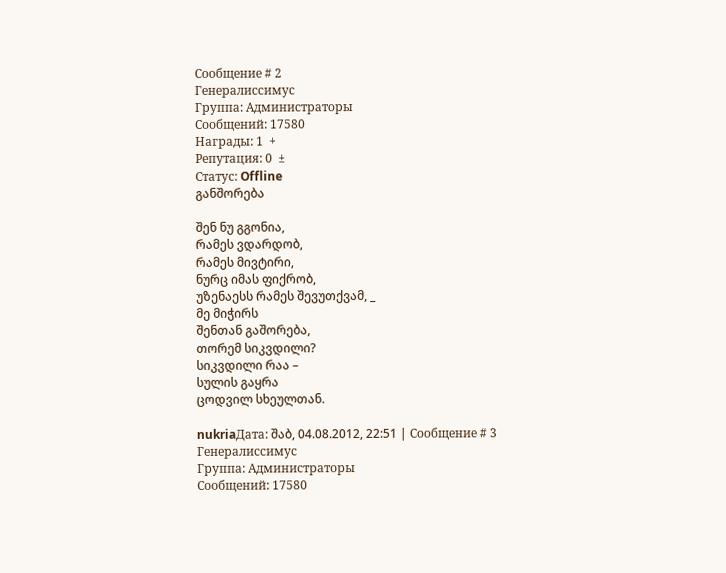Сообщение # 2
Генералиссимус
Группа: Администраторы
Сообщений: 17580
Награды: 1  +
Репутация: 0  ±
Статус: Offline
განშორება

შენ ნუ გგონია,
რამეს ვდარდობ,
რამეს მივტირი,
ნურც იმას ფიქრობ,
უზენაესს რამეს შევუთქვამ, _
მე მიჭირს
შენთან გაშორება,
თორემ სიკვდილი?
სიკვდილი რაა –
სულის გაყრა
ცოდვილ სხეულთან.

nukriaДата: შაბ, 04.08.2012, 22:51 | Сообщение # 3
Генералиссимус
Группа: Администраторы
Сообщений: 17580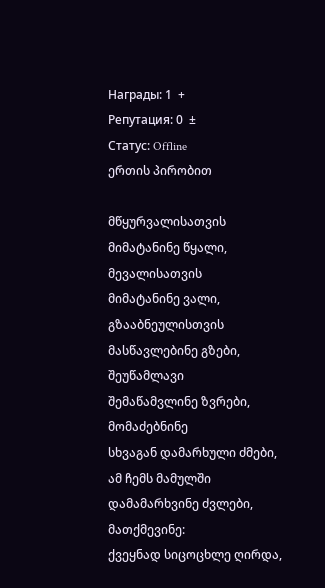Награды: 1  +
Репутация: 0  ±
Статус: Offline
ერთის პირობით

მწყურვალისათვის
მიმატანინე წყალი,
მევალისათვის
მიმატანინე ვალი,
გზააბნეულისთვის
მასწავლებინე გზები,
შეუწამლავი
შემაწამვლინე ზვრები,
მომაძებნინე
სხვაგან დამარხული ძმები,
ამ ჩემს მამულში
დამამარხვინე ძვლები,
მათქმევინე:
ქვეყნად სიცოცხლე ღირდა,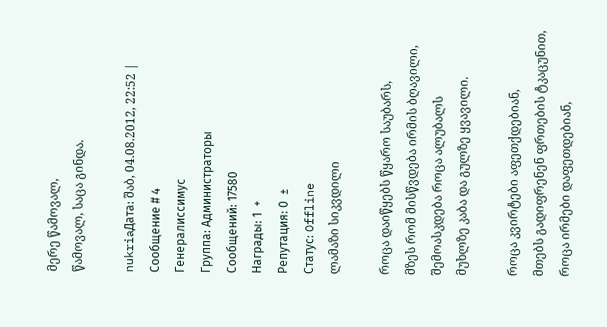მერე წამოვალ,
წამოვალ, საცა გინდა.

nukriaДата: შაბ, 04.08.2012, 22:52 | Сообщение # 4
Генералиссимус
Группа: Администраторы
Сообщений: 17580
Награды: 1  +
Репутация: 0  ±
Статус: Offline
ლამაზი სიკვდილი

როცა დაიწყებს წყარო საუბარს,
მზეს რომ მისწვდება ირმის ბღავილი,
შემოასკდება როცა ალუბალს
მუხლზე კაბა და გულზე ყვავილი.

როცა კვირტები აფეთქდებიან,
მთებს გადიფრენენ ფრთების ტკაცუნით,
როცა ირმები დაფეთდებიან,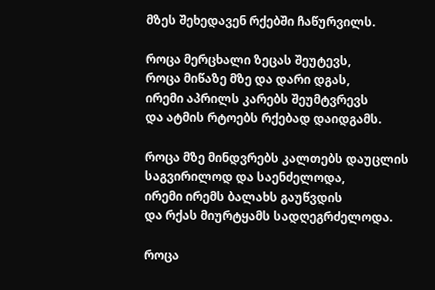მზეს შეხედავენ რქებში ჩაწურვილს.

როცა მერცხალი ზეცას შეუტევს,
როცა მიწაზე მზე და დარი დგას,
ირემი აპრილს კარებს შეუმტვრევს
და ატმის რტოებს რქებად დაიდგამს.

როცა მზე მინდვრებს კალთებს დაუცლის
საგვირილოდ და საენძელოდა,
ირემი ირემს ბალახს გაუწვდის
და რქას მიურტყამს სადღეგრძელოდა.

როცა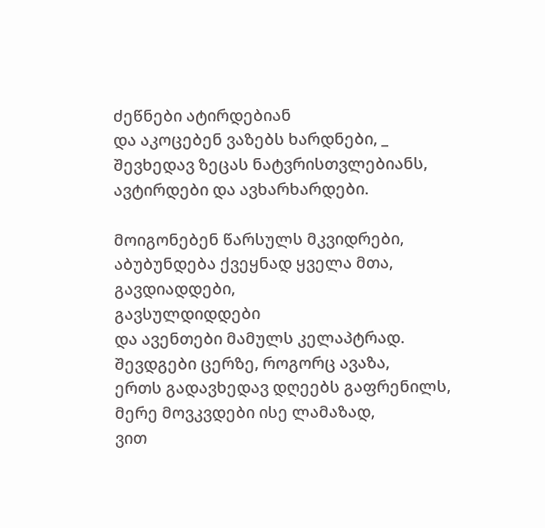ძეწნები ატირდებიან
და აკოცებენ ვაზებს ხარდნები, _
შევხედავ ზეცას ნატვრისთვლებიანს,
ავტირდები და ავხარხარდები.

მოიგონებენ წარსულს მკვიდრები,
აბუბუნდება ქვეყნად ყველა მთა,
გავდიადდები,
გავსულდიდდები
და ავენთები მამულს კელაპტრად.
შევდგები ცერზე, როგორც ავაზა,
ერთს გადავხედავ დღეებს გაფრენილს,
მერე მოვკვდები ისე ლამაზად,
ვით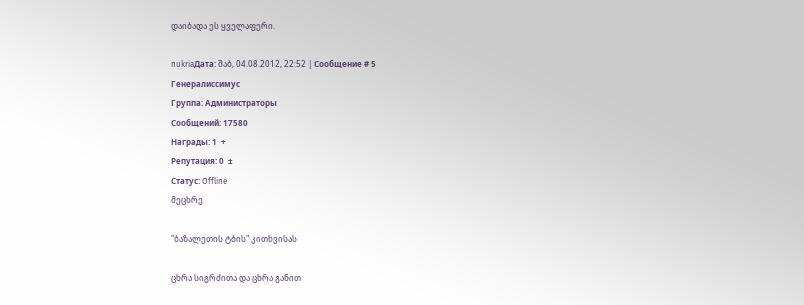დაიბადა ეს ყველაფერი.

nukriaДата: შაბ, 04.08.2012, 22:52 | Сообщение # 5
Генералиссимус
Группа: Администраторы
Сообщений: 17580
Награды: 1  +
Репутация: 0  ±
Статус: Offline
მეცხრე

"ბაზალეთის ტბის" კითხვისას

ცხრა სიგრძითა და ცხრა განით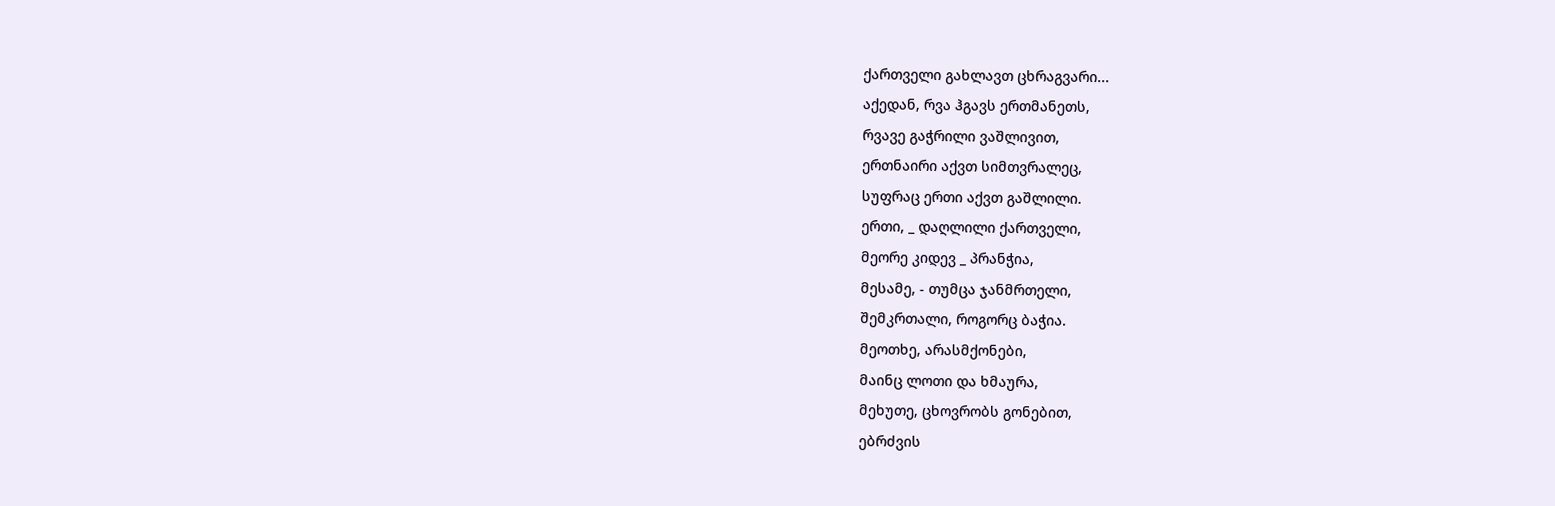ქართველი გახლავთ ცხრაგვარი...
აქედან, რვა ჰგავს ერთმანეთს,
რვავე გაჭრილი ვაშლივით,
ერთნაირი აქვთ სიმთვრალეც,
სუფრაც ერთი აქვთ გაშლილი.
ერთი, _ დაღლილი ქართველი,
მეორე კიდევ _ პრანჭია,
მესამე, - თუმცა ჯანმრთელი,
შემკრთალი, როგორც ბაჭია.
მეოთხე, არასმქონები,
მაინც ლოთი და ხმაურა,
მეხუთე, ცხოვრობს გონებით,
ებრძვის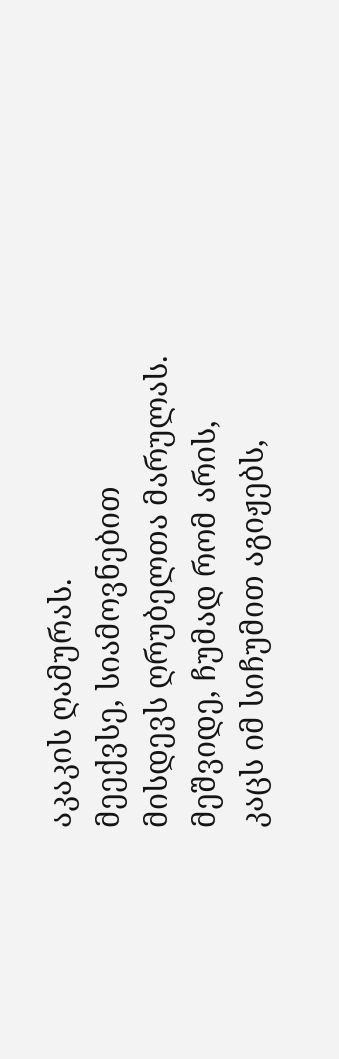აკაკის ღამურას.
მეექვსე, სიამოვნებით
მისდევს ღრუბელთა მარულას.
მეშვიდე, ჩუმად რომ არის,
კაცს იმ სიჩუმით აგიჟებს,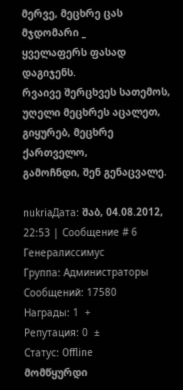მერვე, მეცხრე ცას მჯდომარი _
ყველაფერს ფასად დაგიჯენს.
რვაივე შერცხვეს სათემოს,
უღელი მეცხრეს აცალეთ,
გიყურებ, მეცხრე ქართველო,
გამოჩნდი, შენ გენაცვალე.

nukriaДата: შაბ, 04.08.2012, 22:53 | Сообщение # 6
Генералиссимус
Группа: Администраторы
Сообщений: 17580
Награды: 1  +
Репутация: 0  ±
Статус: Offline
მომწყურდი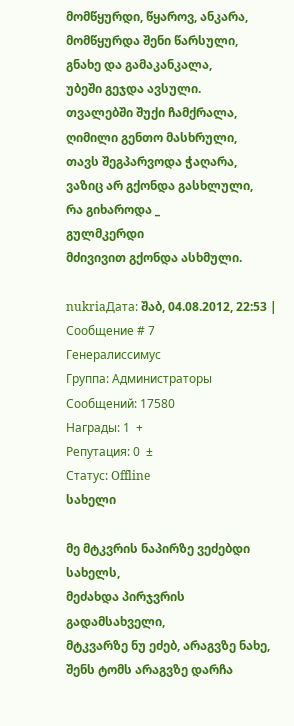მომწყურდი, წყაროვ, ანკარა,
მომწყურდა შენი წარსული,
გნახე და გამაკანკალა,
უბეში გეჯდა ავსული.
თვალებში შუქი ჩამქრალა,
ღიმილი გენთო მასხრული,
თავს შეგპარვოდა ჭაღარა,
ვაზიც არ გქონდა გასხლული,
რა გიხაროდა _
გულმკერდი
მძივივით გქონდა ასხმული.

nukriaДата: შაბ, 04.08.2012, 22:53 | Сообщение # 7
Генералиссимус
Группа: Администраторы
Сообщений: 17580
Награды: 1  +
Репутация: 0  ±
Статус: Offline
სახელი

მე მტკვრის ნაპირზე ვეძებდი სახელს,
მეძახდა პირჯვრის გადამსახველი,
მტკვარზე ნუ ეძებ, არაგვზე ნახე,
შენს ტომს არაგვზე დარჩა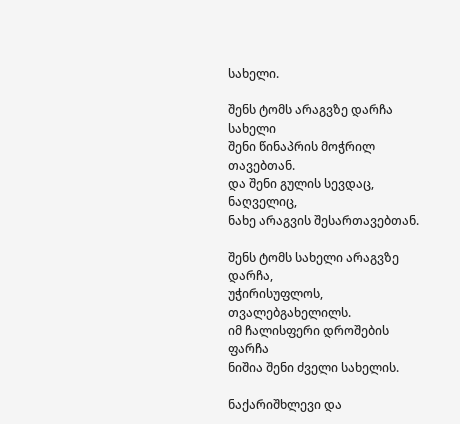სახელი.

შენს ტომს არაგვზე დარჩა სახელი
შენი წინაპრის მოჭრილ თავებთან.
და შენი გულის სევდაც, ნაღველიც,
ნახე არაგვის შესართავებთან.

შენს ტომს სახელი არაგვზე დარჩა,
უჭირისუფლოს, თვალებგახელილს.
იმ ჩალისფერი დროშების ფარჩა
ნიშია შენი ძველი სახელის.

ნაქარიშხლევი და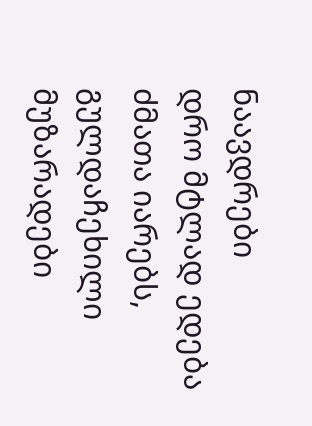ნაავდრები
დრო მტლად ედება ძმათა იარებს,
გულდაჩეხილი მუზარადები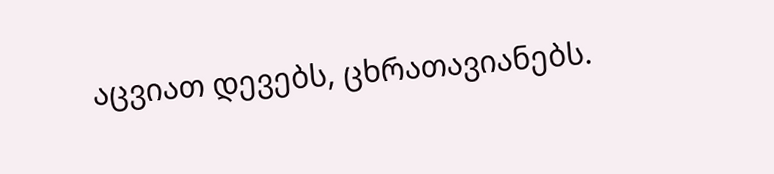აცვიათ დევებს, ცხრათავიანებს.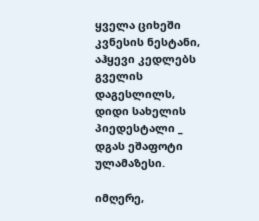ყველა ციხეში კვნესის ნესტანი,
აჰყევი კედლებს გველის დაგესლილს,
დიდი სახელის პიედესტალი _
დგას ეშაფოტი ულამაზესი.

იმღერე,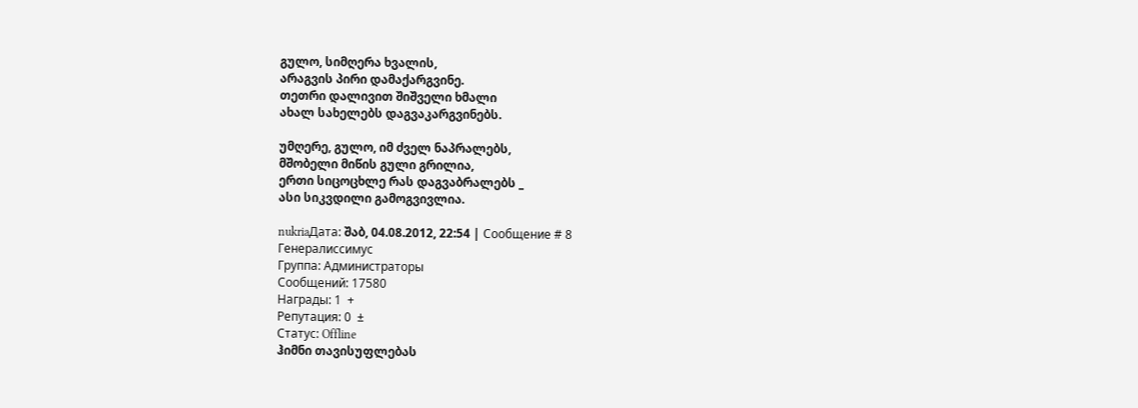გულო, სიმღერა ხვალის,
არაგვის პირი დამაქარგვინე.
თეთრი დალივით შიშველი ხმალი
ახალ სახელებს დაგვაკარგვინებს.

უმღერე, გულო, იმ ძველ ნაპრალებს,
მშობელი მიწის გული გრილია,
ერთი სიცოცხლე რას დაგვაბრალებს _
ასი სიკვდილი გამოგვივლია.

nukriaДата: შაბ, 04.08.2012, 22:54 | Сообщение # 8
Генералиссимус
Группа: Администраторы
Сообщений: 17580
Награды: 1  +
Репутация: 0  ±
Статус: Offline
ჰიმნი თავისუფლებას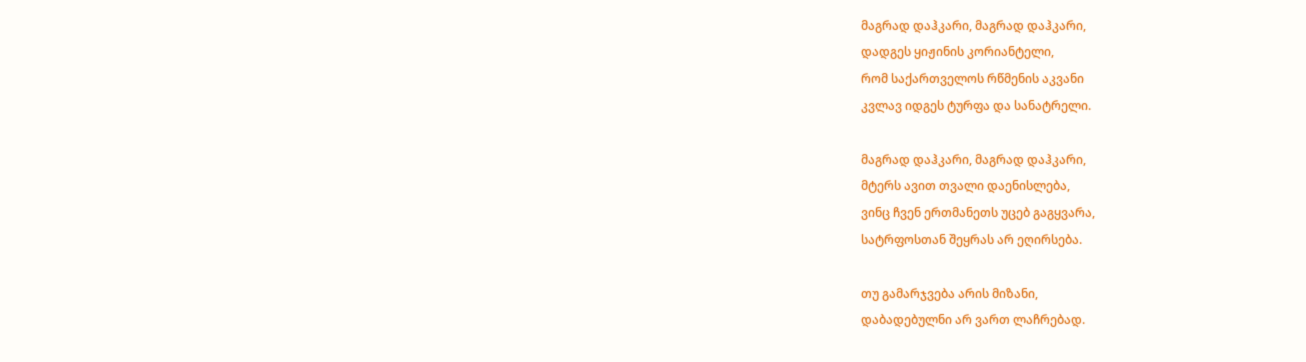მაგრად დაჰკარი, მაგრად დაჰკარი,
დადგეს ყიჟინის კორიანტელი,
რომ საქართველოს რწმენის აკვანი
კვლავ იდგეს ტურფა და სანატრელი.

მაგრად დაჰკარი, მაგრად დაჰკარი,
მტერს ავით თვალი დაენისლება,
ვინც ჩვენ ერთმანეთს უცებ გაგყვარა,
სატრფოსთან შეყრას არ ეღირსება.

თუ გამარჯვება არის მიზანი,
დაბადებულნი არ ვართ ლაჩრებად.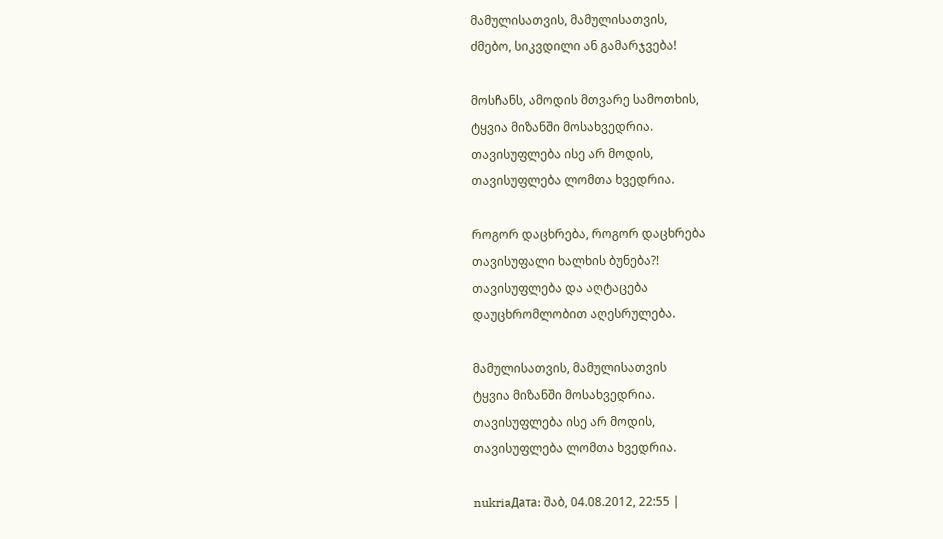მამულისათვის, მამულისათვის,
ძმებო, სიკვდილი ან გამარჯვება!

მოსჩანს, ამოდის მთვარე სამოთხის,
ტყვია მიზანში მოსახვედრია.
თავისუფლება ისე არ მოდის,
თავისუფლება ლომთა ხვედრია.

როგორ დაცხრება, როგორ დაცხრება
თავისუფალი ხალხის ბუნება?!
თავისუფლება და აღტაცება
დაუცხრომლობით აღესრულება.

მამულისათვის, მამულისათვის
ტყვია მიზანში მოსახვედრია.
თავისუფლება ისე არ მოდის,
თავისუფლება ლომთა ხვედრია.

nukriaДата: შაბ, 04.08.2012, 22:55 |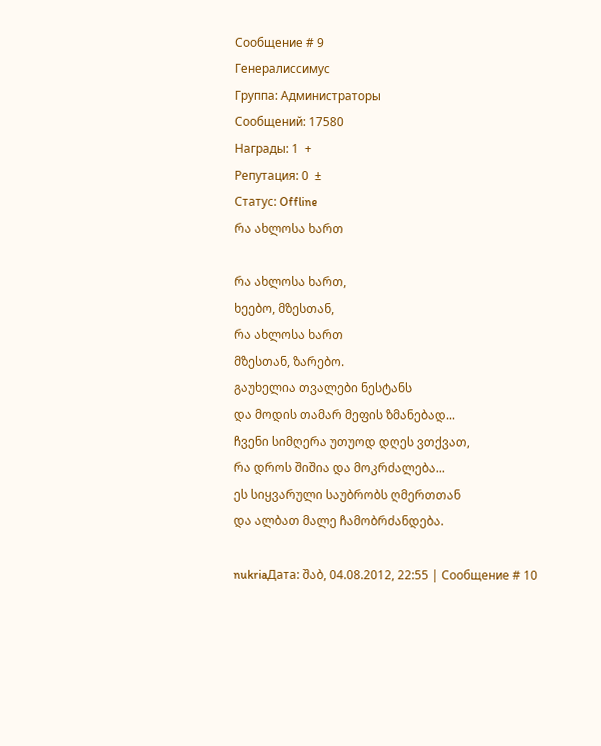Сообщение # 9
Генералиссимус
Группа: Администраторы
Сообщений: 17580
Награды: 1  +
Репутация: 0  ±
Статус: Offline
რა ახლოსა ხართ

რა ახლოსა ხართ,
ხეებო, მზესთან,
რა ახლოსა ხართ
მზესთან, ზარებო.
გაუხელია თვალები ნესტანს
და მოდის თამარ მეფის ზმანებად...
ჩვენი სიმღერა უთუოდ დღეს ვთქვათ,
რა დროს შიშია და მოკრძალება...
ეს სიყვარული საუბრობს ღმერთთან
და ალბათ მალე ჩამობრძანდება.

nukriaДата: შაბ, 04.08.2012, 22:55 | Сообщение # 10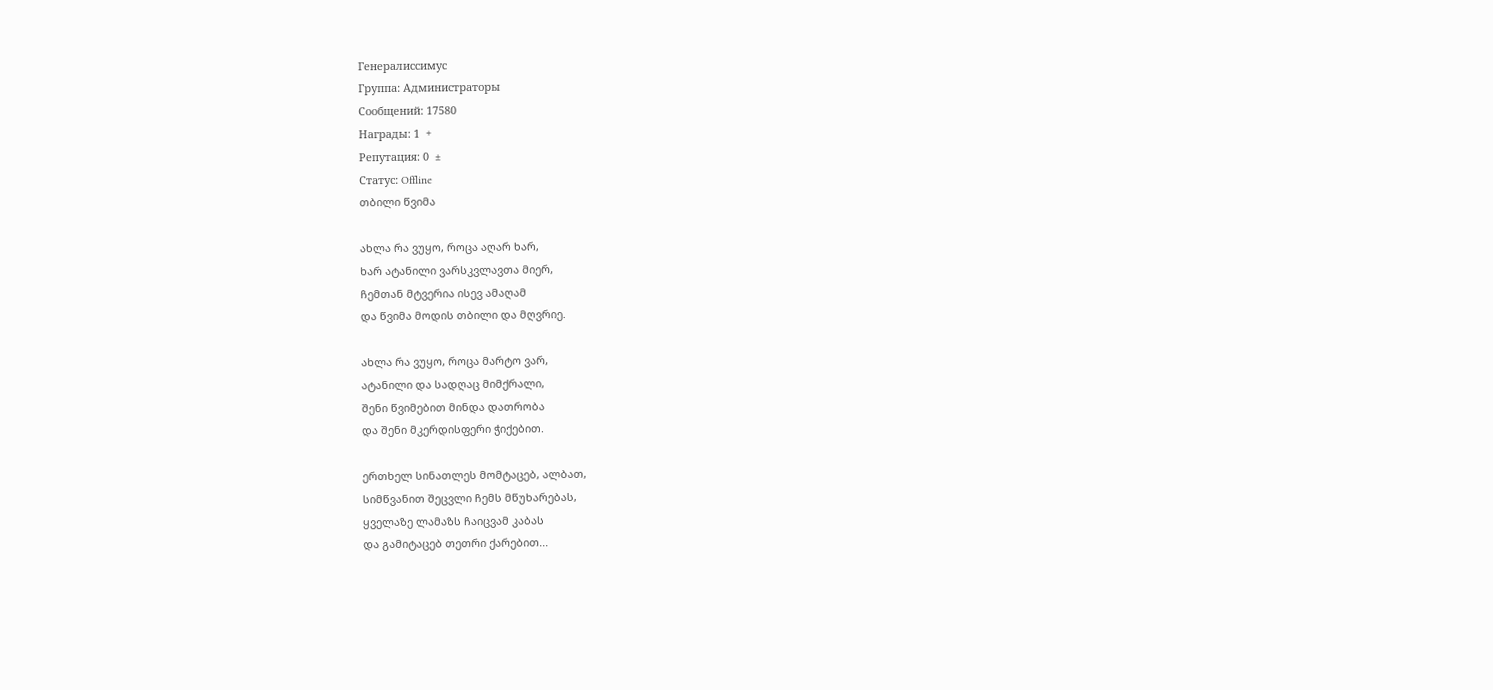Генералиссимус
Группа: Администраторы
Сообщений: 17580
Награды: 1  +
Репутация: 0  ±
Статус: Offline
თბილი წვიმა

ახლა რა ვუყო, როცა აღარ ხარ,
ხარ ატანილი ვარსკვლავთა მიერ,
ჩემთან მტვერია ისევ ამაღამ
და წვიმა მოდის თბილი და მღვრიე.

ახლა რა ვუყო, როცა მარტო ვარ,
ატანილი და სადღაც მიმქრალი,
შენი წვიმებით მინდა დათრობა
და შენი მკერდისფერი ჭიქებით.

ერთხელ სინათლეს მომტაცებ, ალბათ,
სიმწვანით შეცვლი ჩემს მწუხარებას,
ყველაზე ლამაზს ჩაიცვამ კაბას
და გამიტაცებ თეთრი ქარებით...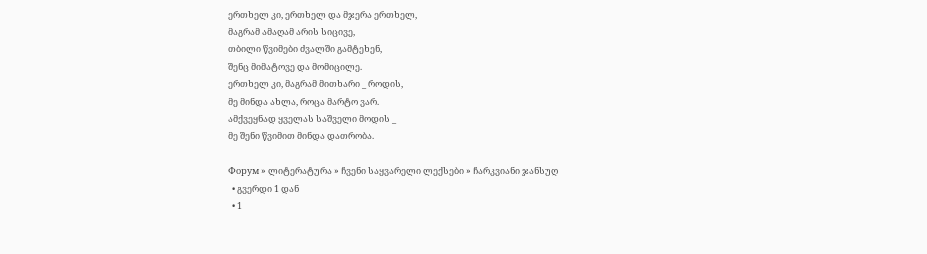ერთხელ კი, ერთხელ და მჯერა ერთხელ,
მაგრამ ამაღამ არის სიცივე,
თბილი წვიმები ძვალში გამტეხენ,
შენც მიმატოვე და მომიცილე.
ერთხელ კი, მაგრამ მითხარი _ როდის,
მე მინდა ახლა, როცა მარტო ვარ.
ამქვეყნად ყველას საშველი მოდის _
მე შენი წვიმით მინდა დათრობა.

Форум » ლიტერატურა » ჩვენი საყვარელი ლექსები » ჩარკვიანი ჯანსუღ
  • გვერდი 1 დან
  • 1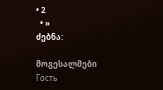• 2
  • »
ძებნა:

მოგესალმები Гость